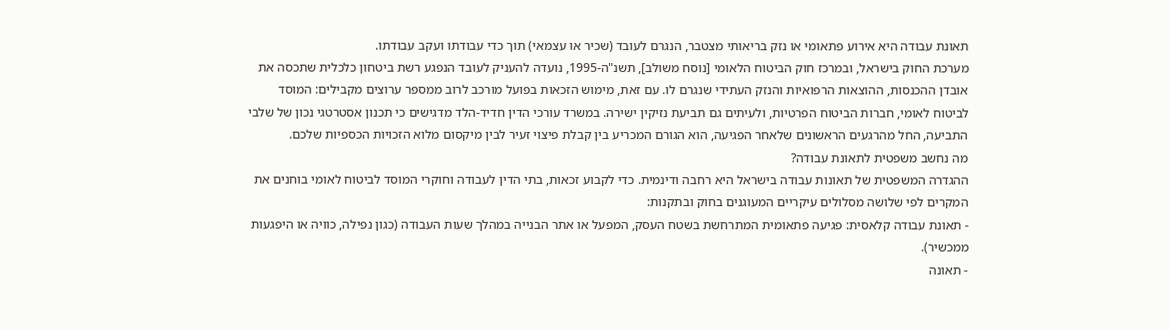תאונת עבודה היא אירוע פתאומי או נזק בריאותי מצטבר, הנגרם לעובד (שכיר או עצמאי) תוך כדי עבודתו ועקב עבודתו.
מערכת החוק בישראל, ובמרכז חוק הביטוח הלאומי [נוסח משולב], תשנ"ה-1995, נועדה להעניק לעובד הנפגע רשת ביטחון כלכלית שתכסה את אובדן ההכנסות, ההוצאות הרפואיות והנזק העתידי שנגרם לו. עם זאת, מימוש הזכאות בפועל מורכב לרוב ממספר ערוצים מקבילים: המוסד לביטוח לאומי, חברות הביטוח הפרטיות, ולעיתים גם תביעת נזיקין ישירה. במשרד עורכי הדין חדיד-הלד מדגישים כי תכנון אסטרטגי נכון של שלבי התביעה, החל מהרגעים הראשונים שלאחר הפגיעה, הוא הגורם המכריע בין קבלת פיצוי זעיר לבין מיקסום מלוא הזכויות הכספיות שלכם.
מה נחשב משפטית לתאונת עבודה?
ההגדרה המשפטית של תאונות עבודה בישראל היא רחבה ודינמית. כדי לקבוע זכאות, בתי הדין לעבודה וחוקרי המוסד לביטוח לאומי בוחנים את המקרים לפי שלושה מסלולים עיקריים המעוגנים בחוק ובתקנות:
- תאונת עבודה קלאסית: פגיעה פתאומית המתרחשת בשטח העסק, המפעל או אתר הבנייה במהלך שעות העבודה (כגון נפילה, כוויה או היפגעות ממכשיר).
- תאונה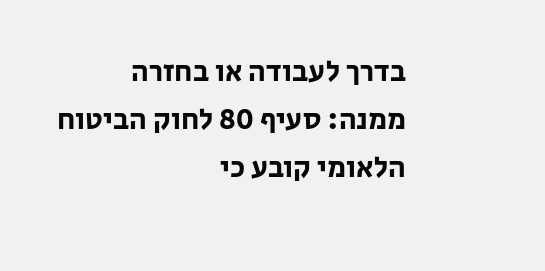בדרך לעבודה או בחזרה ממנה: סעיף 80 לחוק הביטוח הלאומי קובע כי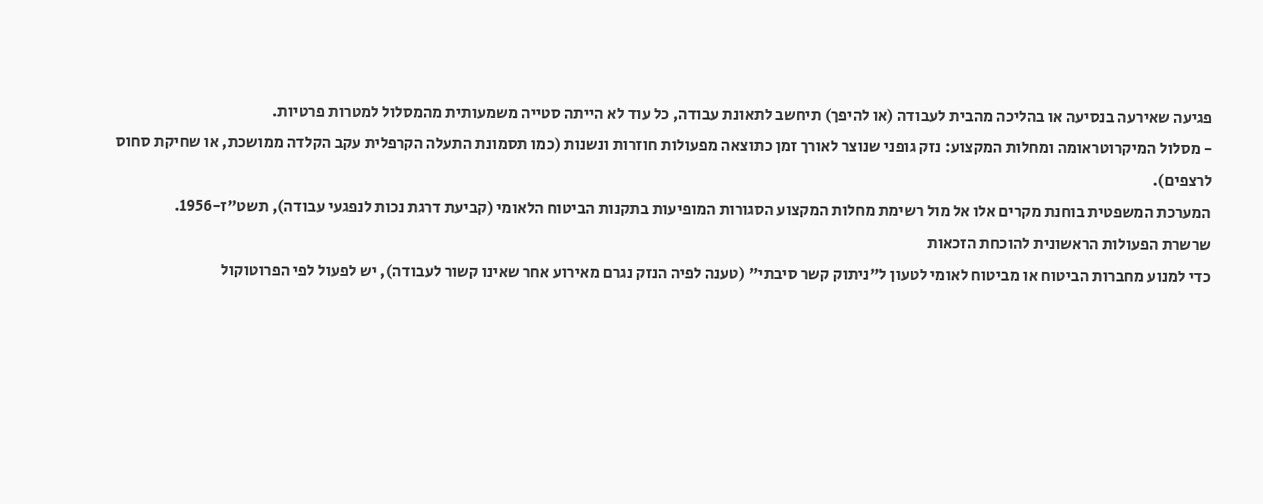פגיעה שאירעה בנסיעה או בהליכה מהבית לעבודה (או להיפך) תיחשב לתאונת עבודה, כל עוד לא הייתה סטייה משמעותית מהמסלול למטרות פרטיות.
- מסלול המיקרוטראומה ומחלות המקצוע: נזק גופני שנוצר לאורך זמן כתוצאה מפעולות חוזרות ונשנות (כמו תסמונת התעלה הקרפלית עקב הקלדה ממושכת, או שחיקת סחוס לרצפים).
המערכת המשפטית בוחנת מקרים אלו אל מול רשימת מחלות המקצוע הסגורות המופיעות בתקנות הביטוח הלאומי (קביעת דרגת נכות לנפגעי עבודה), תשט"ז-1956.
שרשרת הפעולות הראשונית להוכחת הזכאות
כדי למנוע מחברות הביטוח או מביטוח לאומי לטעון ל"ניתוק קשר סיבתי" (טענה לפיה הנזק נגרם מאירוע אחר שאינו קשור לעבודה), יש לפעול לפי הפרוטוקול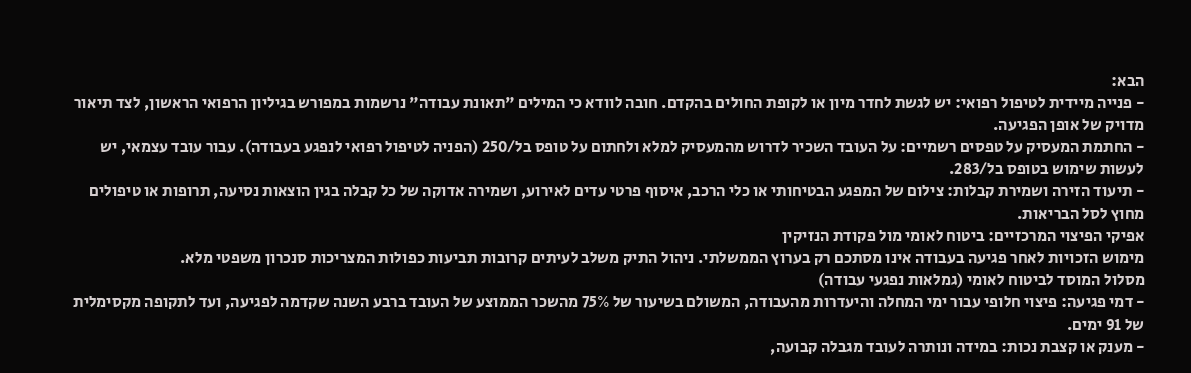הבא:
- פנייה מיידית לטיפול רפואי: יש לגשת לחדר מיון או לקופת החולים בהקדם. חובה לוודא כי המילים "תאונת עבודה" נרשמות במפורש בגיליון הרפואי הראשון, לצד תיאור מדויק של אופן הפגיעה.
- החתמת המעסיק על טפסים רשמיים: על העובד השכיר לדרוש מהמעסיק למלא ולחתום על טופס בל/250 (הפניה לטיפול רפואי לנפגע בעבודה). עבור עובד עצמאי, יש לעשות שימוש בטופס בל/283.
- תיעוד הזירה ושמירת קבלות: צילום של המפגע הבטיחותי או כלי הרכב, איסוף פרטי עדים לאירוע, ושמירה אדוקה של כל קבלה בגין הוצאות נסיעה, תרופות או טיפולים מחוץ לסל הבריאות.
אפיקי הפיצוי המרכזיים: ביטוח לאומי מול פקודת הנזיקין
מימוש הזכויות לאחר פגיעה בעבודה אינו מסתכם רק בערוץ הממשלתי. ניהול התיק משלב לעיתים קרובות תביעות כפולות המצריכות סנכרון משפטי מלא.
מסלול המוסד לביטוח לאומי (גמלאות נפגעי עבודה)
- דמי פגיעה: פיצוי חלופי עבור ימי המחלה והיעדרות מהעבודה, המשולם בשיעור של 75% מהשכר הממוצע של העובד ברבע השנה שקדמה לפגיעה, ועד לתקופה מקסימלית של 91 ימים.
- מענק או קצבת נכות: במידה ונותרה לעובד מגבלה קבועה,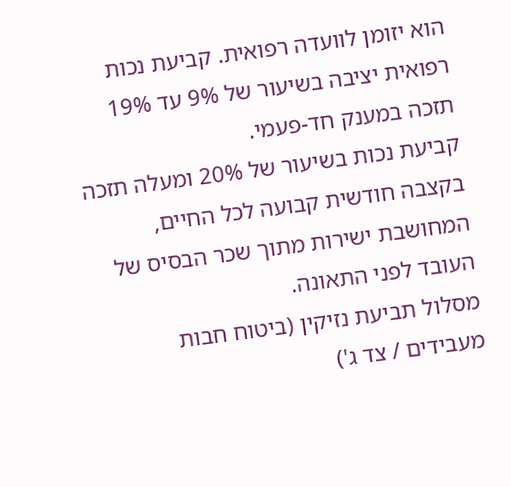הוא יזומן לוועדה רפואית. קביעת נכות רפואית יציבה בשיעור של 9% עד 19% תזכה במענק חד-פעמי.
קביעת נכות בשיעור של 20% ומעלה תזכה בקצבה חודשית קבועה לכל החיים, המחושבת ישירות מתוך שכר הבסיס של העובד לפני התאונה.
מסלול תביעת נזיקין (ביטוח חבות מעבידים / צד ג')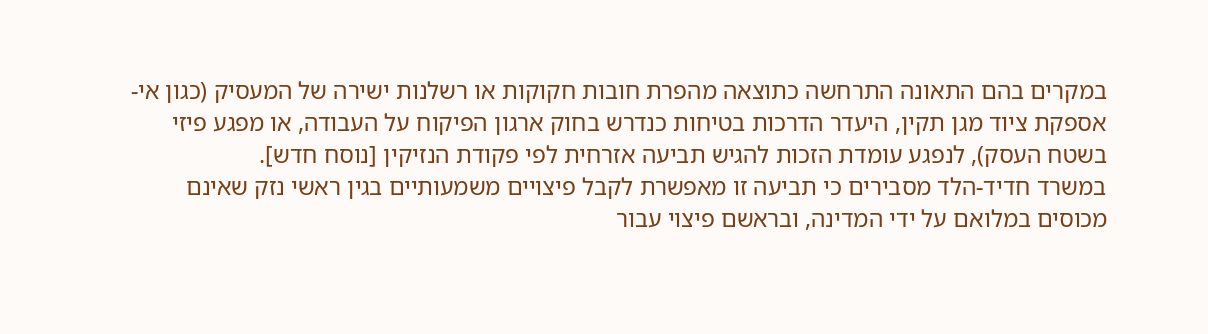במקרים בהם התאונה התרחשה כתוצאה מהפרת חובות חקוקות או רשלנות ישירה של המעסיק (כגון אי-אספקת ציוד מגן תקין, היעדר הדרכות בטיחות כנדרש בחוק ארגון הפיקוח על העבודה, או מפגע פיזי בשטח העסק), לנפגע עומדת הזכות להגיש תביעה אזרחית לפי פקודת הנזיקין [נוסח חדש].
במשרד חדיד-הלד מסבירים כי תביעה זו מאפשרת לקבל פיצויים משמעותיים בגין ראשי נזק שאינם מכוסים במלואם על ידי המדינה, ובראשם פיצוי עבור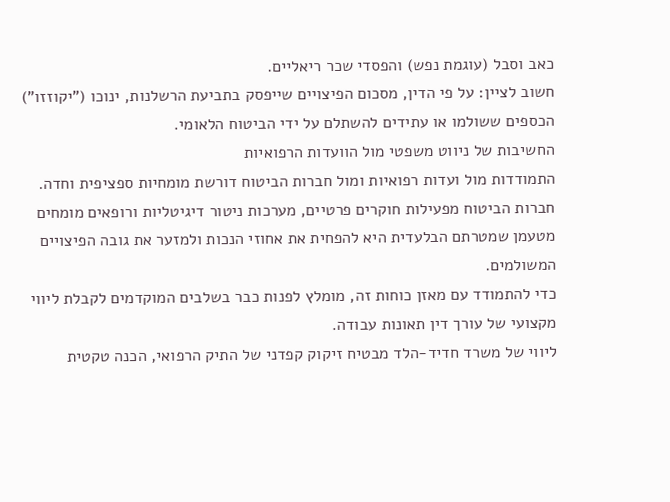כאב וסבל (עוגמת נפש) והפסדי שכר ריאליים.
חשוב לציין: על פי הדין, מסכום הפיצויים שייפסק בתביעת הרשלנות, ינוכו ("יקוזזו") הכספים ששולמו או עתידים להשתלם על ידי הביטוח הלאומי.
החשיבות של ניווט משפטי מול הוועדות הרפואיות
התמודדות מול ועדות רפואיות ומול חברות הביטוח דורשת מומחיות ספציפית וחדה.
חברות הביטוח מפעילות חוקרים פרטיים, מערכות ניטור דיגיטליות ורופאים מומחים מטעמן שמטרתם הבלעדית היא להפחית את אחוזי הנכות ולמזער את גובה הפיצויים המשולמים.
כדי להתמודד עם מאזן כוחות זה, מומלץ לפנות כבר בשלבים המוקדמים לקבלת ליווי מקצועי של עורך דין תאונות עבודה.
ליווי של משרד חדיד-הלד מבטיח זיקוק קפדני של התיק הרפואי, הכנה טקטית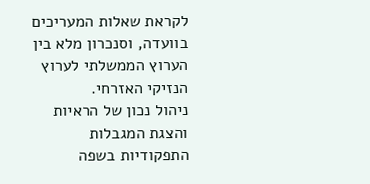לקראת שאלות המעריכים בוועדה, וסנכרון מלא בין הערוץ הממשלתי לערוץ הנזיקי האזרחי.
ניהול נכון של הראיות והצגת המגבלות התפקודיות בשפה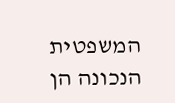המשפטית הנכונה הן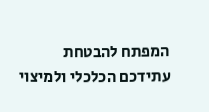המפתח להבטחת עתידכם הכלכלי ולמיצוי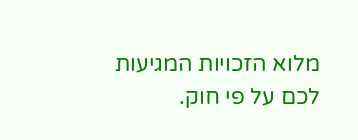מלוא הזכויות המגיעות לכם על פי חוק.